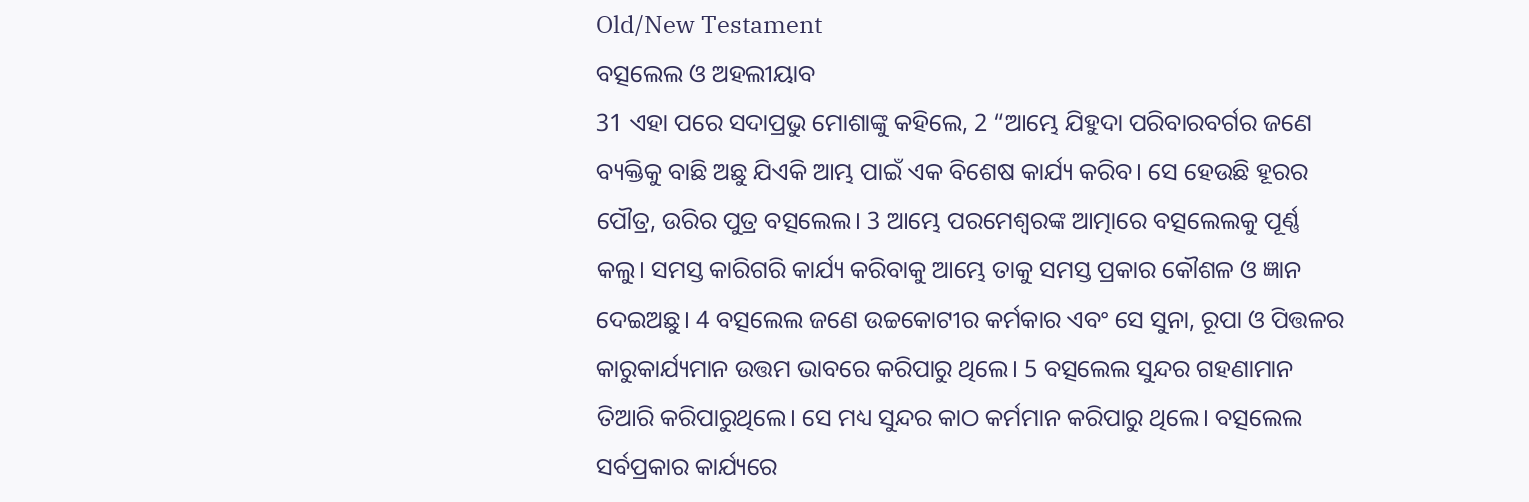Old/New Testament
ବତ୍ସଲେଲ ଓ ଅହଲୀୟାବ
31 ଏହା ପରେ ସଦାପ୍ରଭୁ ମୋଶାଙ୍କୁ କହିଲେ, 2 “ଆମ୍ଭେ ଯିହୁଦା ପରିବାରବର୍ଗର ଜଣେ ବ୍ୟକ୍ତିକୁ ବାଛି ଅଛୁ ଯିଏକି ଆମ୍ଭ ପାଇଁ ଏକ ବିଶେଷ କାର୍ଯ୍ୟ କରିବ। ସେ ହେଉଛି ହୂରର ପୌତ୍ର, ଉରିର ପୁତ୍ର ବତ୍ସଲେଲ। 3 ଆମ୍ଭେ ପରମେଶ୍ୱରଙ୍କ ଆତ୍ମାରେ ବତ୍ସଲେଲକୁ ପୂର୍ଣ୍ଣ କଲୁ। ସମସ୍ତ କାରିଗରି କାର୍ଯ୍ୟ କରିବାକୁ ଆମ୍ଭେ ତାକୁ ସମସ୍ତ ପ୍ରକାର କୌଶଳ ଓ ଜ୍ଞାନ ଦେଇଅଛୁ। 4 ବତ୍ସଲେଲ ଜଣେ ଉଚ୍ଚକୋଟୀର କର୍ମକାର ଏବଂ ସେ ସୁନା, ରୂପା ଓ ପିତ୍ତଳର କାରୁକାର୍ଯ୍ୟମାନ ଉତ୍ତମ ଭାବରେ କରିପାରୁ ଥିଲେ। 5 ବତ୍ସଲେଲ ସୁନ୍ଦର ଗହଣାମାନ ତିଆରି କରିପାରୁଥିଲେ। ସେ ମଧ୍ୟ ସୁନ୍ଦର କାଠ କର୍ମମାନ କରିପାରୁ ଥିଲେ। ବତ୍ସଲେଲ ସର୍ବପ୍ରକାର କାର୍ଯ୍ୟରେ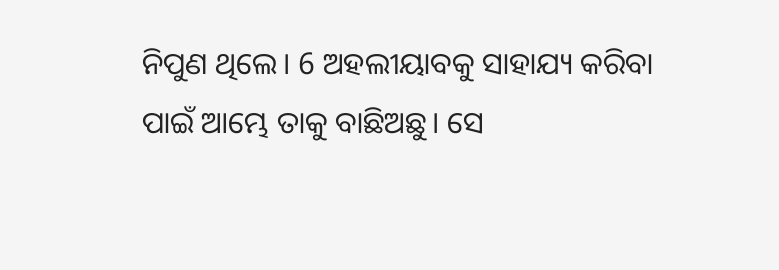ନିପୁଣ ଥିଲେ। 6 ଅହଲୀୟାବକୁ ସାହାଯ୍ୟ କରିବା ପାଇଁ ଆମ୍ଭେ ତାକୁ ବାଛିଅଛୁ। ସେ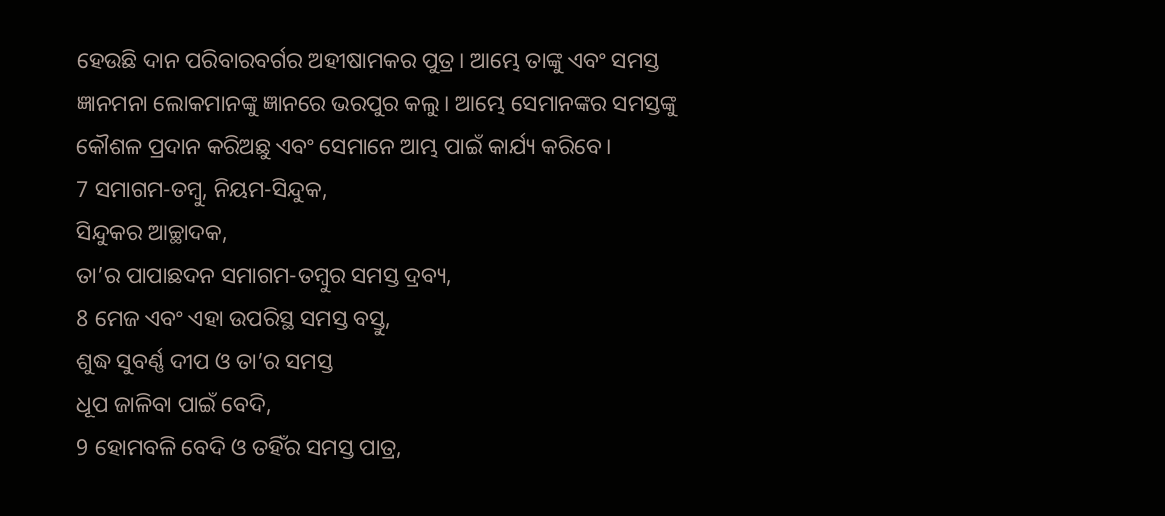ହେଉଛି ଦାନ ପରିବାରବର୍ଗର ଅହୀଷାମକର ପୁତ୍ର। ଆମ୍ଭେ ତାଙ୍କୁ ଏବଂ ସମସ୍ତ ଜ୍ଞାନମନା ଲୋକମାନଙ୍କୁ ଜ୍ଞାନରେ ଭରପୁର କଲୁ। ଆମ୍ଭେ ସେମାନଙ୍କର ସମସ୍ତଙ୍କୁ କୌଶଳ ପ୍ରଦାନ କରିଅଛୁ ଏବଂ ସେମାନେ ଆମ୍ଭ ପାଇଁ କାର୍ଯ୍ୟ କରିବେ।
7 ସମାଗମ-ତମ୍ବୁ, ନିୟମ-ସିନ୍ଦୁକ,
ସିନ୍ଦୁକର ଆଚ୍ଛାଦକ,
ତା’ର ପାପାଛଦନ ସମାଗମ-ତମ୍ବୁର ସମସ୍ତ ଦ୍ରବ୍ୟ,
8 ମେଜ ଏବଂ ଏହା ଉପରିସ୍ଥ ସମସ୍ତ ବସ୍ତୁ,
ଶୁଦ୍ଧ ସୁବର୍ଣ୍ଣ ଦୀପ ଓ ତା’ର ସମସ୍ତ
ଧୂପ ଜାଳିବା ପାଇଁ ବେଦି,
9 ହୋମବଳି ବେଦି ଓ ତହିଁର ସମସ୍ତ ପାତ୍ର,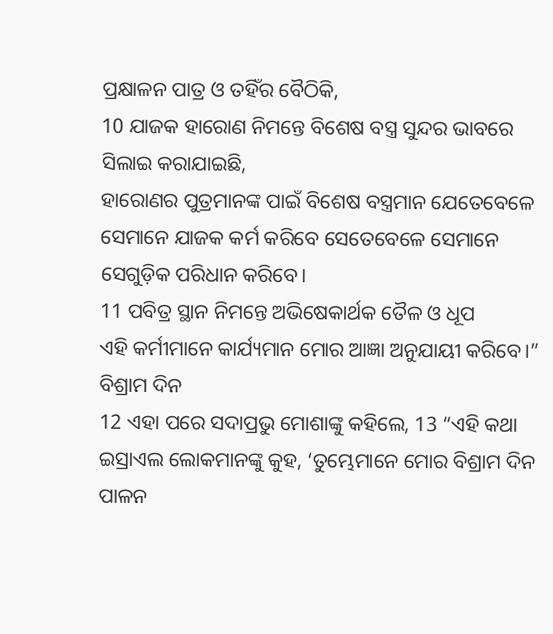ପ୍ରକ୍ଷାଳନ ପାତ୍ର ଓ ତହିଁର ବୈଠିକି,
10 ଯାଜକ ହାରୋଣ ନିମନ୍ତେ ବିଶେଷ ବସ୍ତ୍ର ସୁନ୍ଦର ଭାବରେ ସିଲାଇ କରାଯାଇଛି,
ହାରୋଣର ପୁତ୍ରମାନଙ୍କ ପାଇଁ ବିଶେଷ ବସ୍ତ୍ରମାନ ଯେତେବେଳେ ସେମାନେ ଯାଜକ କର୍ମ କରିବେ ସେତେବେଳେ ସେମାନେ ସେଗୁଡ଼ିକ ପରିଧାନ କରିବେ।
11 ପବିତ୍ର ସ୍ଥାନ ନିମନ୍ତେ ଅଭିଷେକାର୍ଥକ ତୈଳ ଓ ଧୂପ
ଏହି କର୍ମୀମାନେ କାର୍ଯ୍ୟମାନ ମୋର ଆଜ୍ଞା ଅନୁଯାୟୀ କରିବେ।”
ବିଶ୍ରାମ ଦିନ
12 ଏହା ପରେ ସଦାପ୍ରଭୁ ମୋଶାଙ୍କୁ କହିଲେ, 13 “ଏହି କଥା ଇସ୍ରାଏଲ ଲୋକମାନଙ୍କୁ କୁହ, ‘ତୁମ୍ଭେମାନେ ମୋର ବିଶ୍ରାମ ଦିନ ପାଳନ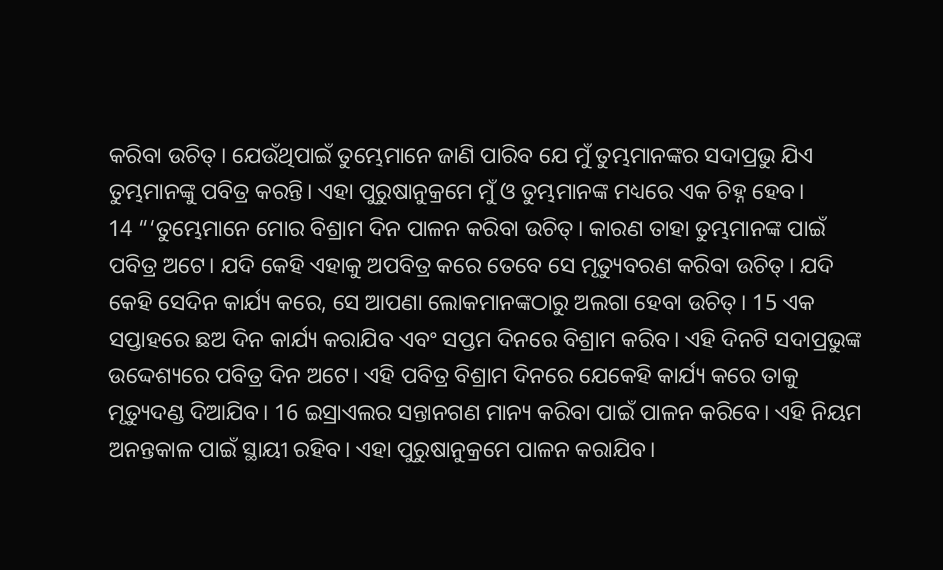କରିବା ଉଚିତ୍। ଯେଉଁଥିପାଇଁ ତୁମ୍ଭେମାନେ ଜାଣି ପାରିବ ଯେ ମୁଁ ତୁମ୍ଭମାନଙ୍କର ସଦାପ୍ରଭୁ ଯିଏ ତୁମ୍ଭମାନଙ୍କୁ ପବିତ୍ର କରନ୍ତି। ଏହା ପୁରୁଷାନୁକ୍ରମେ ମୁଁ ଓ ତୁମ୍ଭମାନଙ୍କ ମଧ୍ୟରେ ଏକ ଚିହ୍ନ ହେବ।
14 “‘ତୁମ୍ଭେମାନେ ମୋର ବିଶ୍ରାମ ଦିନ ପାଳନ କରିବା ଉଚିତ୍। କାରଣ ତାହା ତୁମ୍ଭମାନଙ୍କ ପାଇଁ ପବିତ୍ର ଅଟେ। ଯଦି କେହି ଏହାକୁ ଅପବିତ୍ର କରେ ତେବେ ସେ ମୃତ୍ୟୁବରଣ କରିବା ଉଚିତ୍। ଯଦି କେହି ସେଦିନ କାର୍ଯ୍ୟ କରେ, ସେ ଆପଣା ଲୋକମାନଙ୍କଠାରୁ ଅଲଗା ହେବା ଉଚିତ୍। 15 ଏକ ସପ୍ତାହରେ ଛଅ ଦିନ କାର୍ଯ୍ୟ କରାଯିବ ଏବଂ ସପ୍ତମ ଦିନରେ ବିଶ୍ରାମ କରିବ। ଏହି ଦିନଟି ସଦାପ୍ରଭୁଙ୍କ ଉଦ୍ଦେଶ୍ୟରେ ପବିତ୍ର ଦିନ ଅଟେ। ଏହି ପବିତ୍ର ବିଶ୍ରାମ ଦିନରେ ଯେକେହି କାର୍ଯ୍ୟ କରେ ତାକୁ ମୃତ୍ୟୁଦଣ୍ଡ ଦିଆଯିବ। 16 ଇସ୍ରାଏଲର ସନ୍ତାନଗଣ ମାନ୍ୟ କରିବା ପାଇଁ ପାଳନ କରିବେ। ଏହି ନିୟମ ଅନନ୍ତକାଳ ପାଇଁ ସ୍ଥାୟୀ ରହିବ। ଏହା ପୁରୁଷାନୁକ୍ରମେ ପାଳନ କରାଯିବ।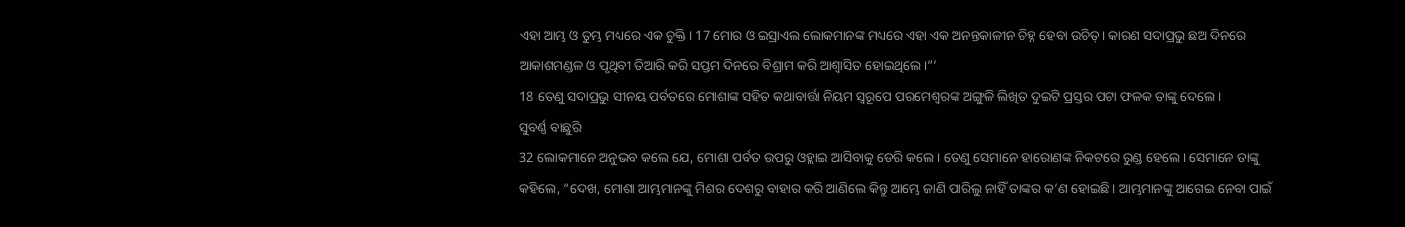ଏହା ଆମ୍ଭ ଓ ତୁମ୍ଭ ମଧ୍ୟରେ ଏକ ଚୁକ୍ତି। 17 ମୋର ଓ ଇସ୍ରାଏଲ ଲୋକମାନଙ୍କ ମଧ୍ୟରେ ଏହା ଏକ ଅନନ୍ତକାଳୀନ ଚିହ୍ନ ହେବା ଉଚିତ୍। କାରଣ ସଦାପ୍ରଭୁ ଛଅ ଦିନରେ ଆକାଶମଣ୍ଡଳ ଓ ପୃଥିବୀ ତିଆରି କରି ସପ୍ତମ ଦିନରେ ବିଶ୍ରାମ କରି ଆଶ୍ୱାସିତ ହୋଇଥିଲେ।”’
18 ତେଣୁ ସଦାପ୍ରଭୁ ସୀନୟ ପର୍ବତରେ ମୋଶାଙ୍କ ସହିତ କଥାବାର୍ତ୍ତା ନିୟମ ସ୍ୱରୂପେ ପରମେଶ୍ୱରଙ୍କ ଅଙ୍ଗୁଳି ଲିଖିତ ଦୁଇଟି ପ୍ରସ୍ତର ପଟା ଫଳକ ତାଙ୍କୁ ଦେଲେ।
ସୁବର୍ଣ୍ଣ ବାଛୁରି
32 ଲୋକମାନେ ଅନୁଭବ କଲେ ଯେ, ମୋଶା ପର୍ବତ ଉପରୁ ଓହ୍ଲାଇ ଆସିବାକୁ ଡେରି କଲେ। ତେଣୁ ସେମାନେ ହାରୋଣଙ୍କ ନିକଟରେ ରୁଣ୍ଡ ହେଲେ। ସେମାନେ ତାଙ୍କୁ କହିଲେ, “ଦେଖ, ମୋଶା ଆମ୍ଭମାନଙ୍କୁ ମିଶର ଦେଶରୁ ବାହାର କରି ଆଣିଲେ କିନ୍ତୁ ଆମ୍ଭେ ଜାଣି ପାରିଲୁ ନାହିଁ ତାଙ୍କର କ’ଣ ହୋଇଛି। ଆମ୍ଭମାନଙ୍କୁ ଆଗେଇ ନେବା ପାଇଁ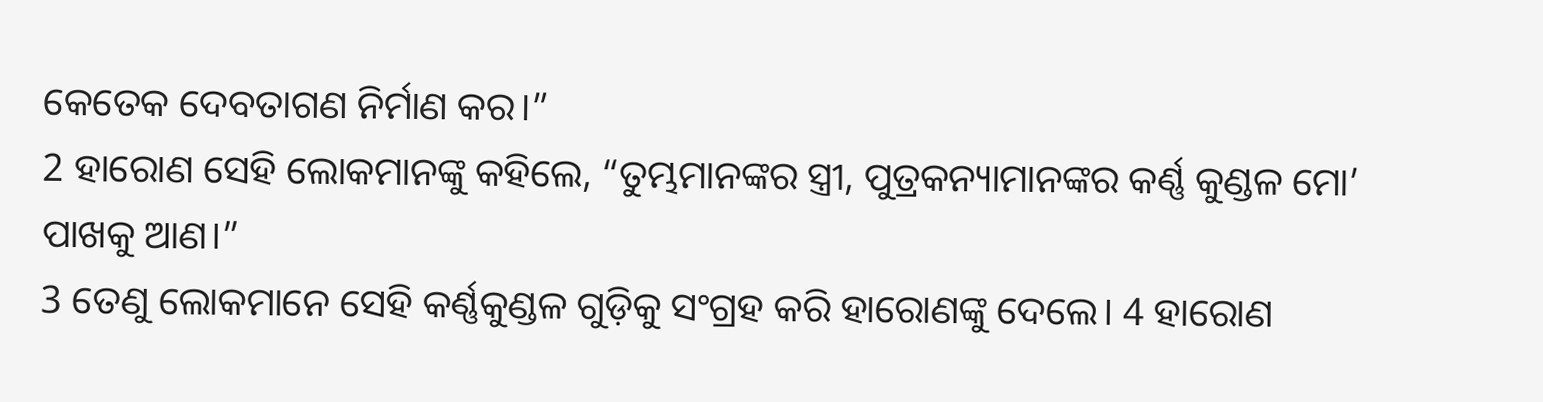କେତେକ ଦେବତାଗଣ ନିର୍ମାଣ କର।”
2 ହାରୋଣ ସେହି ଲୋକମାନଙ୍କୁ କହିଲେ, “ତୁମ୍ଭମାନଙ୍କର ସ୍ତ୍ରୀ, ପୁତ୍ରକନ୍ୟାମାନଙ୍କର କର୍ଣ୍ଣ କୁଣ୍ଡଳ ମୋ’ ପାଖକୁ ଆଣ।”
3 ତେଣୁ ଲୋକମାନେ ସେହି କର୍ଣ୍ଣକୁଣ୍ଡଳ ଗୁଡ଼ିକୁ ସଂଗ୍ରହ କରି ହାରୋଣଙ୍କୁ ଦେଲେ। 4 ହାରୋଣ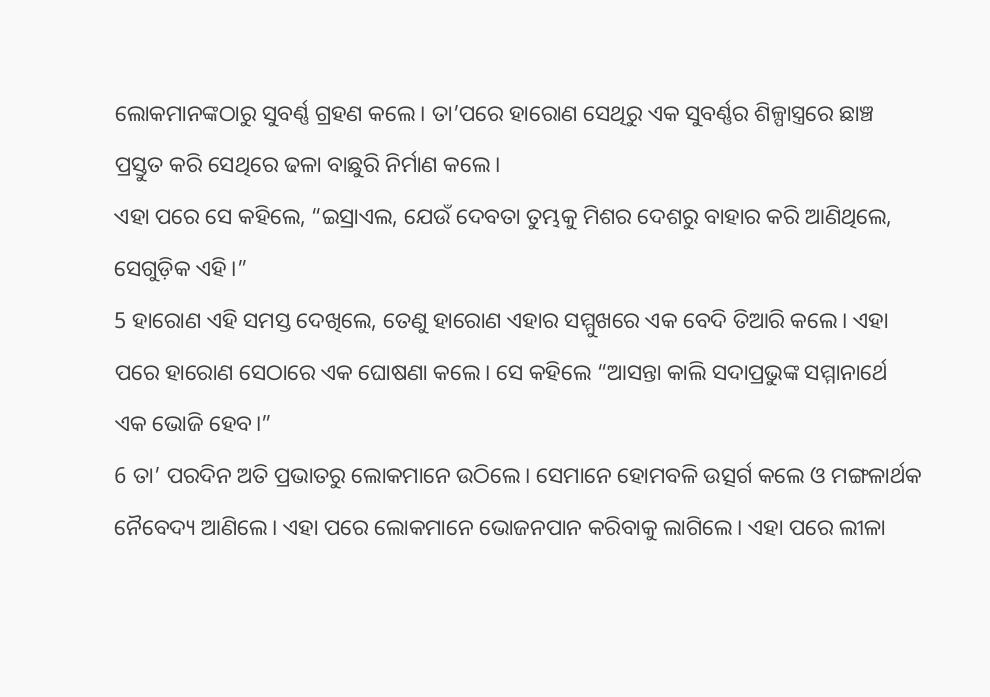ଲୋକମାନଙ୍କଠାରୁ ସୁବର୍ଣ୍ଣ ଗ୍ରହଣ କଲେ। ତା’ପରେ ହାରୋଣ ସେଥିରୁ ଏକ ସୁବର୍ଣ୍ଣର ଶିଳ୍ପାସ୍ତ୍ରରେ ଛାଞ୍ଚ ପ୍ରସ୍ତୁତ କରି ସେଥିରେ ଢଳା ବାଛୁରି ନିର୍ମାଣ କଲେ।
ଏହା ପରେ ସେ କହିଲେ, “ଇସ୍ରାଏଲ, ଯେଉଁ ଦେବତା ତୁମ୍ଭକୁ ମିଶର ଦେଶରୁ ବାହାର କରି ଆଣିଥିଲେ, ସେଗୁଡ଼ିକ ଏହି।”
5 ହାରୋଣ ଏହି ସମସ୍ତ ଦେଖିଲେ, ତେଣୁ ହାରୋଣ ଏହାର ସମ୍ମୁଖରେ ଏକ ବେଦି ତିଆରି କଲେ। ଏହା ପରେ ହାରୋଣ ସେଠାରେ ଏକ ଘୋଷଣା କଲେ। ସେ କହିଲେ “ଆସନ୍ତା କାଲି ସଦାପ୍ରଭୁଙ୍କ ସମ୍ମାନାର୍ଥେ ଏକ ଭୋଜି ହେବ।”
6 ତା’ ପରଦିନ ଅତି ପ୍ରଭାତରୁ ଲୋକମାନେ ଉଠିଲେ। ସେମାନେ ହୋମବଳି ଉତ୍ସର୍ଗ କଲେ ଓ ମଙ୍ଗଳାର୍ଥକ ନୈବେଦ୍ୟ ଆଣିଲେ। ଏହା ପରେ ଲୋକମାନେ ଭୋଜନପାନ କରିବାକୁ ଲାଗିଲେ। ଏହା ପରେ ଲୀଳା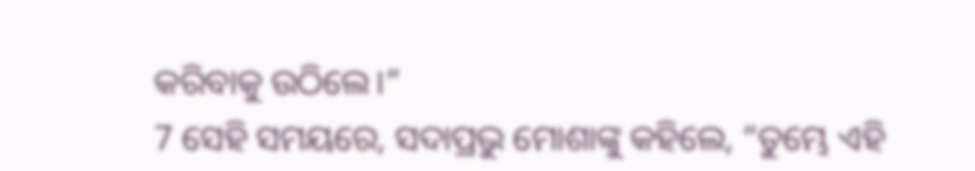କରିବାକୁ ଉଠିଲେ।”
7 ସେହି ସମୟରେ, ସଦାପ୍ରଭୁ ମୋଶାଙ୍କୁ କହିଲେ, “ତୁମ୍ଭେ ଏହି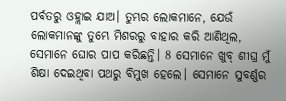ପର୍ବତରୁ ଓହ୍ଲାଇ ଯାଅ। ତୁମ୍ଭର ଲୋକମାନେ, ଯେଉଁ ଲୋକମାନଙ୍କୁ ତୁମ୍ଭେ ମିଶରରୁ ବାହାର କରି ଆଣିଥିଲ, ସେମାନେ ଘୋର ପାପ କରିଛନ୍ତି। 8 ସେମାନେ ଖୁବ୍ ଶୀଘ୍ର ମୁଁ ଶିକ୍ଷା ଦେଇଥିବା ପଥରୁ ବିମୁଖ ହେଲେ। ସେମାନେ ସୁବର୍ଣ୍ଣର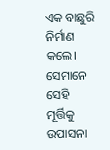ଏକ ବାଛୁରି ନିର୍ମାଣ କଲେ। ସେମାନେ ସେହି ମୂର୍ତ୍ତିକୁ ଉପାସନା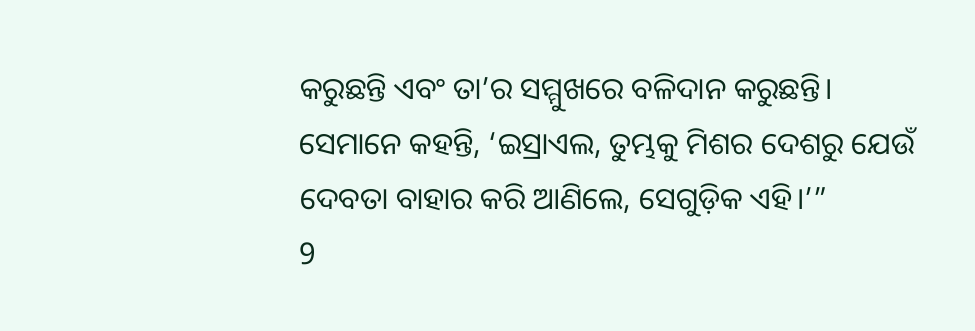କରୁଛନ୍ତି ଏବଂ ତା’ର ସମ୍ମୁଖରେ ବଳିଦାନ କରୁଛନ୍ତି। ସେମାନେ କହନ୍ତି, ‘ଇସ୍ରାଏଲ, ତୁମ୍ଭକୁ ମିଶର ଦେଶରୁ ଯେଉଁ ଦେବତା ବାହାର କରି ଆଣିଲେ, ସେଗୁଡ଼ିକ ଏହି।’”
9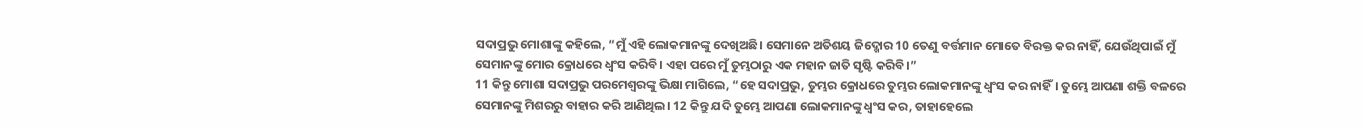ସଦାପ୍ରଭୁ ମୋଶାଙ୍କୁ କହିଲେ, “ମୁଁ ଏହି ଲୋକମାନଙ୍କୁ ଦେଖିଅଛି। ସେମାନେ ଅତିଶୟ ଜିଦ୍ଖୋର 10 ତେଣୁ ବର୍ତ୍ତମାନ ମୋତେ ବିରକ୍ତ କର ନାହିଁ, ଯେଉଁଥିପାଇଁ ମୁଁ ସେମାନଙ୍କୁ ମୋର କ୍ରୋଧରେ ଧ୍ୱଂସ କରିବି। ଏହା ପରେ ମୁଁ ତୁମ୍ଭଠାରୁ ଏକ ମହାନ ଜାତି ସୃଷ୍ଟି କରିବି।”
11 କିନ୍ତୁ ମୋଶା ସଦାପ୍ରଭୁ ପରମେଶ୍ୱରଙ୍କୁ ଭିକ୍ଷା ମାଗିଲେ, “ହେ ସଦାପ୍ରଭୁ, ତୁମ୍ଭର କ୍ରୋଧରେ ତୁମ୍ଭର ଲୋକମାନଙ୍କୁ ଧ୍ୱଂସ କର ନାହିଁ। ତୁମ୍ଭେ ଆପଣା ଶକ୍ତି ବଳରେ ସେମାନଙ୍କୁ ମିଶରରୁ ବାହାର କରି ଆଣିଥିଲ। 12 କିନ୍ତୁ ଯଦି ତୁମ୍ଭେ ଆପଣା ଲୋକମାନଙ୍କୁ ଧ୍ୱଂସ କର, ତାହାହେଲେ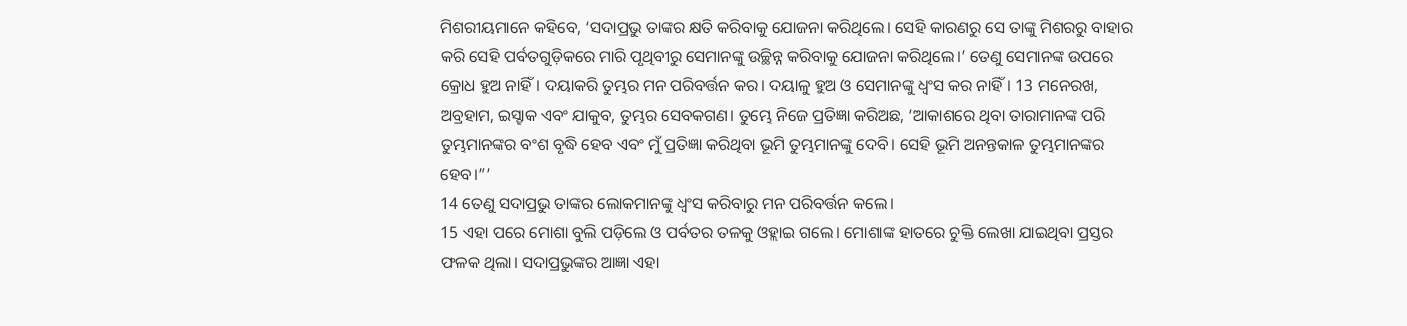ମିଶରୀୟମାନେ କହିବେ, ‘ସଦାପ୍ରଭୁ ତାଙ୍କର କ୍ଷତି କରିବାକୁ ଯୋଜନା କରିଥିଲେ। ସେହି କାରଣରୁ ସେ ତାଙ୍କୁ ମିଶରରୁ ବାହାର କରି ସେହି ପର୍ବତଗୁଡ଼ିକରେ ମାରି ପୃଥିବୀରୁ ସେମାନଙ୍କୁ ଉଚ୍ଛିନ୍ନ କରିବାକୁ ଯୋଜନା କରିଥିଲେ।’ ତେଣୁ ସେମାନଙ୍କ ଉପରେ କ୍ରୋଧ ହୁଅ ନାହିଁ। ଦୟାକରି ତୁମ୍ଭର ମନ ପରିବର୍ତ୍ତନ କର। ଦୟାଳୁ ହୁଅ ଓ ସେମାନଙ୍କୁ ଧ୍ୱଂସ କର ନାହିଁ। 13 ମନେରଖ, ଅବ୍ରହାମ, ଇସ୍ହାକ ଏବଂ ଯାକୁବ, ତୁମ୍ଭର ସେବକଗଣ। ତୁମ୍ଭେ ନିଜେ ପ୍ରତିଜ୍ଞା କରିଅଛ, ‘ଆକାଶରେ ଥିବା ତାରାମାନଙ୍କ ପରି ତୁମ୍ଭମାନଙ୍କର ବଂଶ ବୃଦ୍ଧି ହେବ ଏବଂ ମୁଁ ପ୍ରତିଜ୍ଞା କରିଥିବା ଭୂମି ତୁମ୍ଭମାନଙ୍କୁ ଦେବି। ସେହି ଭୂମି ଅନନ୍ତକାଳ ତୁମ୍ଭମାନଙ୍କର ହେବ।”’
14 ତେଣୁ ସଦାପ୍ରଭୁ ତାଙ୍କର ଲୋକମାନଙ୍କୁ ଧ୍ୱଂସ କରିବାରୁ ମନ ପରିବର୍ତ୍ତନ କଲେ।
15 ଏହା ପରେ ମୋଶା ବୁଲି ପଡ଼ିଲେ ଓ ପର୍ବତର ତଳକୁ ଓହ୍ଲାଇ ଗଲେ। ମୋଶାଙ୍କ ହାତରେ ଚୁକ୍ତି ଲେଖା ଯାଇଥିବା ପ୍ରସ୍ତର ଫଳକ ଥିଲା। ସଦାପ୍ରଭୁଙ୍କର ଆଜ୍ଞା ଏହା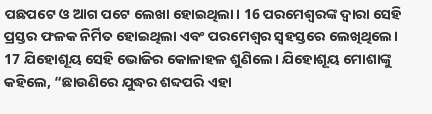ପଛପଟେ ଓ ଆଗ ପଟେ ଲେଖା ହୋଇଥିଲା। 16 ପରମେଶ୍ୱରଙ୍କ ଦ୍ୱାରା ସେହି ପ୍ରସ୍ତର ଫଳକ ନିର୍ମିତ ହୋଇଥିଲା ଏବଂ ପରମେଶ୍ୱର ସ୍ୱହସ୍ତରେ ଲେଖିଥିଲେ।
17 ଯିହୋଶୂୟ ସେହି ଭୋଜିର କୋଳାହଳ ଶୁଣିଲେ। ଯିହୋଶୂୟ ମୋଶାଙ୍କୁ କହିଲେ, “ଛାଉଣିରେ ଯୁଦ୍ଧର ଶବ୍ଦପରି ଏହା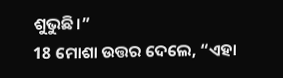ଶୁଭୁଛି।”
18 ମୋଶା ଉତ୍ତର ଦେଲେ, “ଏହା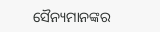ସୈନ୍ୟମାନଙ୍କର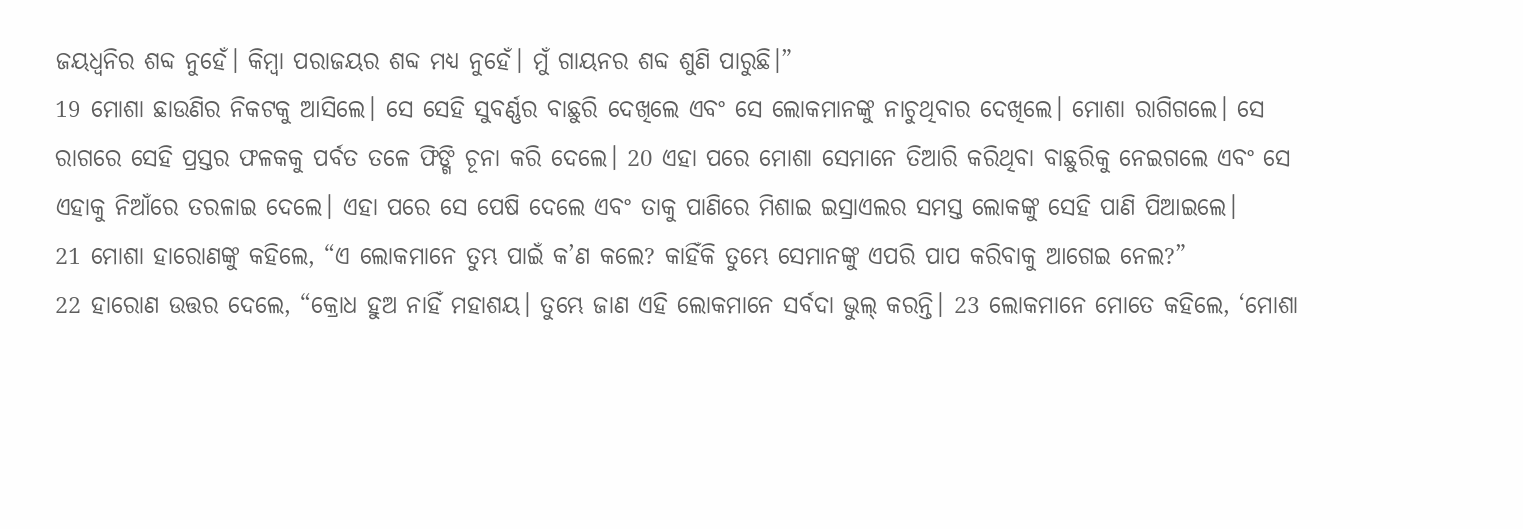ଜୟଧ୍ୱନିର ଶବ୍ଦ ନୁହେଁ। କିମ୍ବା ପରାଜୟର ଶବ୍ଦ ମଧ୍ୟ ନୁହେଁ। ମୁଁ ଗାୟନର ଶବ୍ଦ ଶୁଣି ପାରୁଛି।”
19 ମୋଶା ଛାଉଣିର ନିକଟକୁ ଆସିଲେ। ସେ ସେହି ସୁବର୍ଣ୍ଣର ବାଛୁରି ଦେଖିଲେ ଏବଂ ସେ ଲୋକମାନଙ୍କୁ ନାଚୁଥିବାର ଦେଖିଲେ। ମୋଶା ରାଗିଗଲେ। ସେ ରାଗରେ ସେହି ପ୍ରସ୍ତର ଫଳକକୁ ପର୍ବତ ତଳେ ଫିଙ୍ଗି ଚୂନା କରି ଦେଲେ। 20 ଏହା ପରେ ମୋଶା ସେମାନେ ତିଆରି କରିଥିବା ବାଛୁରିକୁ ନେଇଗଲେ ଏବଂ ସେ ଏହାକୁ ନିଆଁରେ ତରଳାଇ ଦେଲେ। ଏହା ପରେ ସେ ପେଷି ଦେଲେ ଏବଂ ତାକୁ ପାଣିରେ ମିଶାଇ ଇସ୍ରାଏଲର ସମସ୍ତ ଲୋକଙ୍କୁ ସେହି ପାଣି ପିଆଇଲେ।
21 ମୋଶା ହାରୋଣଙ୍କୁ କହିଲେ, “ଏ ଲୋକମାନେ ତୁମ୍ଭ ପାଇଁ କ’ଣ କଲେ? କାହିଁକି ତୁମ୍ଭେ ସେମାନଙ୍କୁ ଏପରି ପାପ କରିବାକୁ ଆଗେଇ ନେଲ?”
22 ହାରୋଣ ଉତ୍ତର ଦେଲେ, “କ୍ରୋଧ ହୁଅ ନାହିଁ ମହାଶୟ। ତୁମ୍ଭେ ଜାଣ ଏହି ଲୋକମାନେ ସର୍ବଦା ଭୁଲ୍ କରନ୍ତି। 23 ଲୋକମାନେ ମୋତେ କହିଲେ, ‘ମୋଶା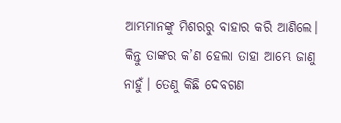ଆମ୍ଭମାନଙ୍କୁ ମିଶରରୁ ବାହାର କରି ଆଣିଲେ। କିନ୍ତୁ ତାଙ୍କର କ’ଣ ହେଲା ତାହା ଆମ୍ଭେ ଜାଣୁ ନାହୁଁ। ତେଣୁ କିଛି ଦେବଗଣ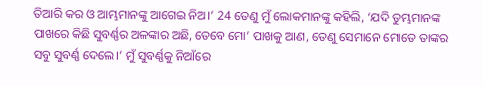ତିଆରି କର ଓ ଆମ୍ଭମାନଙ୍କୁ ଆଗେଇ ନିଅ।’ 24 ତେଣୁ ମୁଁ ଲୋକମାନଙ୍କୁ କହିଲି, ‘ଯଦି ତୁମ୍ଭମାନଙ୍କ ପାଖରେ କିଛି ସୁବର୍ଣ୍ଣର ଅଳଙ୍କାର ଅଛି, ତେବେ ମୋ’ ପାଖକୁ ଆଣ, ତେଣୁ ସେମାନେ ମୋତେ ତାଙ୍କର ସବୁ ସୁବର୍ଣ୍ଣ ଦେଲେ।’ ମୁଁ ସୁବର୍ଣ୍ଣକୁ ନିଆଁରେ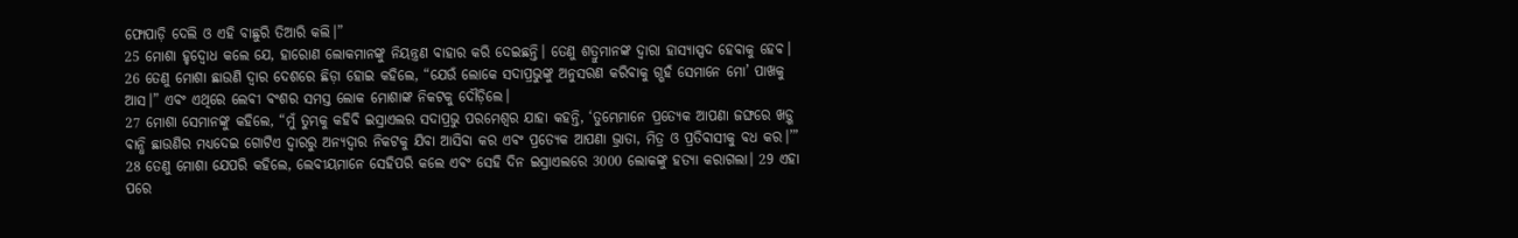ଫୋପାଡ଼ି ଦେଲି ଓ ଏହି ବାଛୁରି ତିଆରି କଲି।”
25 ମୋଶା ହୃଦ୍ବୋଧ କଲେ ଯେ, ହାରୋଣ ଲୋକମାନଙ୍କୁ ନିୟନ୍ତ୍ରଣ ବାହାର କରି ଦେଇଛନ୍ତି। ତେଣୁ ଶତ୍ରୁମାନଙ୍କ ଦ୍ୱାରା ହାସ୍ୟାସ୍ପଦ ହେବାକୁ ହେବ। 26 ତେଣୁ ମୋଶା ଛାଉଣି ଦ୍ୱାର ଦେଶରେ ଛିଡ଼ା ହୋଇ କହିଲେ, “ଯେଉଁ ଲୋକେ ସଦାପ୍ରଭୁଙ୍କୁ ଅନୁସରଣ କରିବାକୁ ଗ୍ଭହଁ ସେମାନେ ମୋ’ ପାଖକୁ ଆସ।” ଏବଂ ଏଥିରେ ଲେବୀ ବଂଶର ସମସ୍ତ ଲୋକ ମୋଶାଙ୍କ ନିକଟକୁ ଦୌଡ଼ିଲେ।
27 ମୋଶା ସେମାନଙ୍କୁ କହିଲେ, “ମୁଁ ତୁମ୍ଭକୁ କହିବି ଇସ୍ରାଏଲର ସଦାପ୍ରଭୁ ପରମେଶ୍ୱର ଯାହା କହନ୍ତି, ‘ତୁମ୍ଭେମାନେ ପ୍ରତ୍ୟେକ ଆପଣା ଜଙ୍ଘରେ ଖଡ଼୍ଗ ବାନ୍ଧି ଛାଉଣିର ମଧ୍ୟଦେଇ ଗୋଟିଏ ଦ୍ୱାରରୁ ଅନ୍ୟଦ୍ୱାର ନିକଟକୁ ଯିବା ଆସିବା କର ଏବଂ ପ୍ରତ୍ୟେକ ଆପଣା ଭ୍ରାତା, ମିତ୍ର ଓ ପ୍ରତିବାସୀକୁ ବଧ କର।’”
28 ତେଣୁ ମୋଶା ଯେପରି କହିଲେ, ଲେବୀୟମାନେ ସେହିପରି କଲେ ଏବଂ ସେହି ଦିନ ଇସ୍ରାଏଲରେ 3000 ଲୋକଙ୍କୁ ହତ୍ୟା କରାଗଲା। 29 ଏହା ପରେ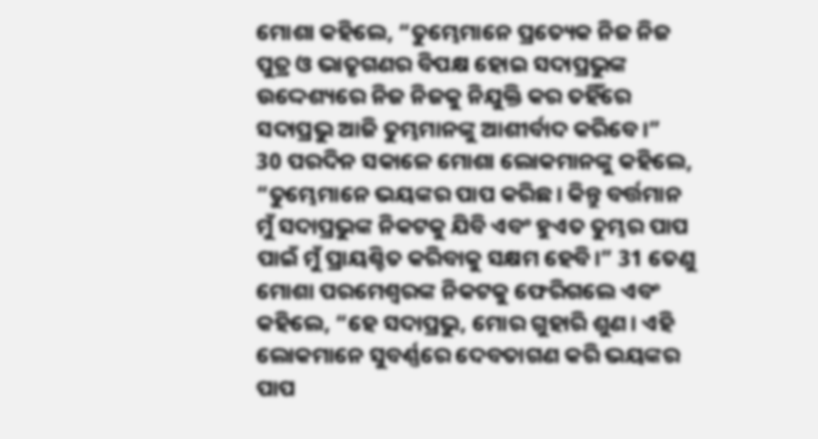ମୋଶା କହିଲେ, “ତୁମ୍ଭେମାନେ ପ୍ରତ୍ୟେକ ନିଜ ନିଜ ପୁତ୍ର ଓ ଭାତୃଗଣର ବିପକ୍ଷ ହୋଇ ସଦାପ୍ରଭୁଙ୍କ ଉଦ୍ଦେଶ୍ୟରେ ନିଜ ନିଜକୁ ନିଯୁକ୍ତି କର ତହିଁରେ ସଦାପ୍ରଭୁ ଆଜି ତୁମ୍ଭମାନଙ୍କୁ ଆଶୀର୍ବାଦ କରିବେ।”
30 ପରଦିନ ସକାଳେ ମୋଶା ଲୋକମାନଙ୍କୁ କହିଲେ, “ତୁମ୍ଭେମାନେ ଭୟଙ୍କର ପାପ କରିଛ। କିନ୍ତୁ ବର୍ତ୍ତମାନ ମୁଁ ସଦାପ୍ରଭୁଙ୍କ ନିକଟକୁ ଯିବି ଏବଂ ହୁଏତ ତୁମ୍ଭର ପାପ ପାଇଁ ମୁଁ ପ୍ରାୟଶ୍ଚିତ କରିବାକୁ ସକ୍ଷମ ହେବି।” 31 ତେଣୁ ମୋଶା ପରମେଶ୍ୱରଙ୍କ ନିକଟକୁ ଫେରିଗଲେ ଏବଂ କହିଲେ, “ହେ ସଦାପ୍ରଭୁ, ମୋର ଗୁହାରି ଶୁଣ। ଏହି ଲୋକମାନେ ସୁବର୍ଣ୍ଣରେ ଦେବତାଗଣ କରି ଭୟଙ୍କର ପାପ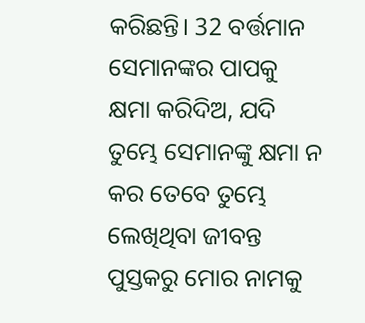କରିଛନ୍ତି। 32 ବର୍ତ୍ତମାନ ସେମାନଙ୍କର ପାପକୁ କ୍ଷମା କରିଦିଅ, ଯଦି ତୁମ୍ଭେ ସେମାନଙ୍କୁ କ୍ଷମା ନ କର ତେବେ ତୁମ୍ଭେ ଲେଖିଥିବା ଜୀବନ୍ତ ପୁସ୍ତକରୁ ମୋର ନାମକୁ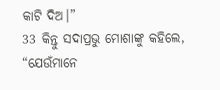କାଟି ଦିଅ।”
33 କିନ୍ତୁ ସଦାପ୍ରଭୁ ମୋଶାଙ୍କୁ କହିଲେ, “ଯେଉଁମାନେ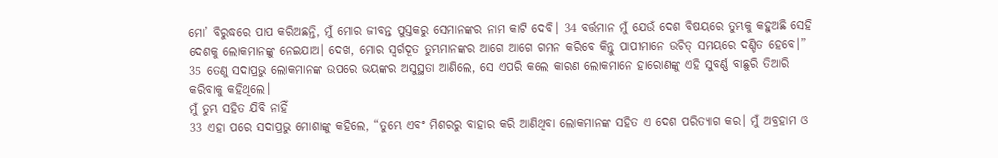ମୋ’ ବିରୁଦ୍ଧରେ ପାପ କରିଅଛନ୍ତି, ମୁଁ ମୋର ଜୀବନ୍ତ ପୁସ୍ତକରୁ ସେମାନଙ୍କର ନାମ କାଟି ଦେବି। 34 ବର୍ତ୍ତମାନ ମୁଁ ଯେଉଁ ଦେଶ ବିଷୟରେ ତୁମ୍ଭକୁ କହୁଅଛି ସେହି ଦେଶକୁ ଲୋକମାନଙ୍କୁ ନେଇଯାଅ। ଦେଖ, ମୋର ସ୍ୱର୍ଗଦୂତ ତୁମ୍ଭମାନଙ୍କର ଆଗେ ଆଗେ ଗମନ କରିବେ କିନ୍ତୁ ପାପୀମାନେ ଉଚିତ୍ ସମୟରେ ଦଣ୍ଡିତ ହେବେ।” 35 ତେଣୁ ସଦାପ୍ରଭୁ ଲୋକମାନଙ୍କ ଉପରେ ଭୟଙ୍କର ଅସୁସ୍ଥତା ଆଣିଲେ, ସେ ଏପରି କଲେ କାରଣ ଲୋକମାନେ ହାରୋଣଙ୍କୁ ଏହି ସୁବର୍ଣ୍ଣ ବାଛୁରି ତିଆରି କରିବାକୁ କହିଥିଲେ।
ମୁଁ ତୁମ୍ଭ ସହିତ ଯିବି ନାହିଁ
33 ଏହା ପରେ ସଦାପ୍ରଭୁ ମୋଶାଙ୍କୁ କହିଲେ, “ତୁମ୍ଭେ ଏବଂ ମିଶରରୁ ବାହାର କରି ଆଣିଥିବା ଲୋକମାନଙ୍କ ସହିତ ଏ ଦେଶ ପରିତ୍ୟାଗ କର। ମୁଁ ଅବ୍ରହାମ ଓ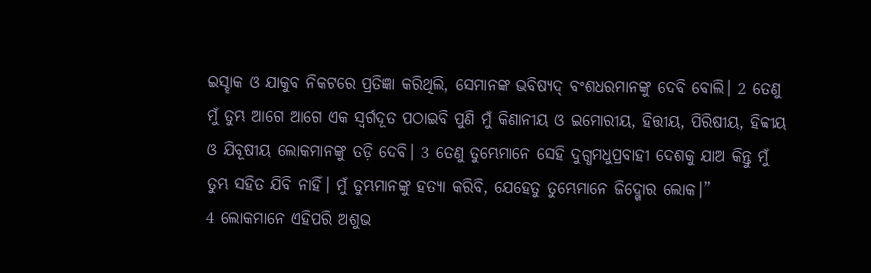ଇସ୍ହାକ ଓ ଯାକୁବ ନିକଟରେ ପ୍ରତିଜ୍ଞା କରିଥିଲି, ସେମାନଙ୍କ ଭବିଷ୍ୟଦ୍ ବଂଶଧରମାନଙ୍କୁ ଦେବି ବୋଲି। 2 ତେଣୁ ମୁଁ ତୁମ୍ଭ ଆଗେ ଆଗେ ଏକ ସ୍ୱର୍ଗଦୂତ ପଠାଇବି ପୁଣି ମୁଁ କିଣାନୀୟ ଓ ଇମୋରୀୟ, ହିତ୍ତୀୟ, ପିରିଷୀୟ, ହିବ୍ବୀୟ ଓ ଯିବୂଷୀୟ ଲୋକମାନଙ୍କୁ ତଡ଼ି ଦେବି। 3 ତେଣୁ ତୁମ୍ଭେମାନେ ସେହି ଦୁଗ୍ଧମଧୁପ୍ରବାହୀ ଦେଶକୁ ଯାଅ କିନ୍ତୁ ମୁଁ ତୁମ୍ଭ ସହିତ ଯିବି ନାହିଁ। ମୁଁ ତୁମ୍ଭମାନଙ୍କୁ ହତ୍ୟା କରିବି, ଯେହେତୁ ତୁମ୍ଭେମାନେ ଜିଦ୍ଖୋର ଲୋକ।”
4 ଲୋକମାନେ ଏହିପରି ଅଶୁଭ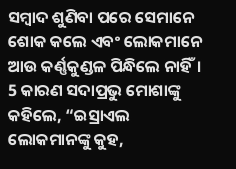ସମ୍ବାଦ ଶୁଣିବା ପରେ ସେମାନେ ଶୋକ କଲେ ଏବଂ ଲୋକମାନେ ଆଉ କର୍ଣ୍ଣକୁଣ୍ଡଳ ପିନ୍ଧିଲେ ନାହିଁ। 5 କାରଣ ସଦାପ୍ରଭୁ ମୋଶାଙ୍କୁ କହିଲେ, “ଇସ୍ରାଏଲ ଲୋକମାନଙ୍କୁ କୁହ,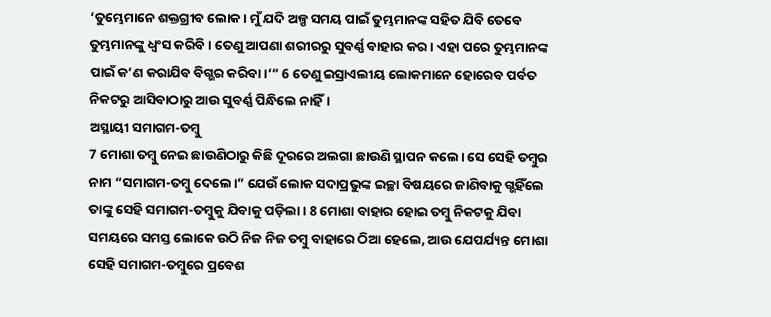‘ତୁମ୍ଭେମାନେ ଶକ୍ତଗ୍ରୀବ ଲୋକ। ମୁଁ ଯଦି ଅଳ୍ପ ସମୟ ପାଇଁ ତୁମ୍ଭମାନଙ୍କ ସହିତ ଯିବି ତେବେ ତୁମ୍ଭମାନଙ୍କୁ ଧ୍ୱଂସ କରିବି। ତେଣୁ ଆପଣା ଶରୀରରୁ ସୁବର୍ଣ୍ଣ ବାହାର କର। ଏହା ପରେ ତୁମ୍ଭମାନଙ୍କ ପାଇଁ କ’ଣ କରାଯିବ ବିଗ୍ଭର କରିବା।’” 6 ତେଣୁ ଇସ୍ରାଏଲୀୟ ଲୋକମାନେ ହୋରେବ ପର୍ବତ ନିକଟରୁ ଆସିବାଠାରୁ ଆଉ ସୁବର୍ଣ୍ଣ ପିନ୍ଧିଲେ ନାହିଁ।
ଅସ୍ଥାୟୀ ସମାଗମ-ତମ୍ବୁ
7 ମୋଶା ତମ୍ବୁ ନେଇ ଛାଉଣିଠାରୁ କିଛି ଦୂରରେ ଅଲଗା ଛାଉଣି ସ୍ଥାପନ କଲେ। ସେ ସେହି ତମ୍ବୁର ନାମ “ସମାଗମ-ତମ୍ବୁ ଦେଲେ।” ଯେଉଁ ଲୋକ ସଦାପ୍ରଭୁଙ୍କ ଇଚ୍ଛା ବିଷୟରେ ଜାଣିବାକୁ ଗ୍ଭହିଁଲେ ତାଙ୍କୁ ସେହି ସମାଗମ-ତମ୍ବୁକୁ ଯିବାକୁ ପଡ଼ିଲା। 8 ମୋଶା ବାହାର ହୋଇ ତମ୍ବୁ ନିକଟକୁ ଯିବା ସମୟରେ ସମସ୍ତ ଲୋକେ ଉଠି ନିଜ ନିଜ ତମ୍ବୁ ବାହାରେ ଠିଆ ହେଲେ, ଆଉ ଯେପର୍ଯ୍ୟନ୍ତ ମୋଶା ସେହି ସମାଗମ-ତମ୍ବୁରେ ପ୍ରବେଶ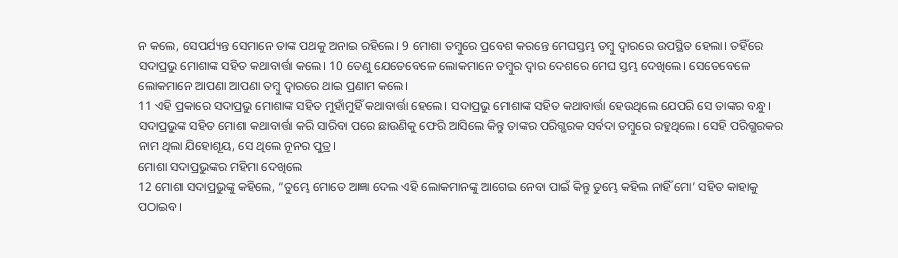ନ କଲେ, ସେପର୍ଯ୍ୟନ୍ତ ସେମାନେ ତାଙ୍କ ପଥକୁ ଅନାଇ ରହିଲେ। 9 ମୋଶା ତମ୍ବୁରେ ପ୍ରବେଶ କରନ୍ତେ ମେଘସ୍ତମ୍ଭ ତମ୍ବୁ ଦ୍ୱାରରେ ଉପସ୍ଥିତ ହେଲା। ତହିଁରେ ସଦାପ୍ରଭୁ ମୋଶାଙ୍କ ସହିତ କଥାବାର୍ତ୍ତା କଲେ। 10 ତେଣୁ ଯେତେବେଳେ ଲୋକମାନେ ତମ୍ବୁର ଦ୍ୱାର ଦେଶରେ ମେଘ ସ୍ତମ୍ଭ ଦେଖିଲେ। ସେତେବେଳେ ଲୋକମାନେ ଆପଣା ଆପଣା ତମ୍ବୁ ଦ୍ୱାରରେ ଥାଇ ପ୍ରଣାମ କଲେ।
11 ଏହି ପ୍ରକାରେ ସଦାପ୍ରଭୁ ମୋଶାଙ୍କ ସହିତ ମୁହାଁମୁହିଁ କଥାବାର୍ତ୍ତା ହେଲେ। ସଦାପ୍ରଭୁ ମୋଶାଙ୍କ ସହିତ କଥାବାର୍ତ୍ତା ହେଉଥିଲେ ଯେପରି ସେ ତାଙ୍କର ବନ୍ଧୁ। ସଦାପ୍ରଭୁଙ୍କ ସହିତ ମୋଶା କଥାବାର୍ତ୍ତା କରି ସାରିବା ପରେ ଛାଉଣିକୁ ଫେରି ଆସିଲେ କିନ୍ତୁ ତାଙ୍କର ପରିଗ୍ଭରକ ସର୍ବଦା ତମ୍ବୁରେ ରହୁଥିଲେ। ସେହି ପରିଗ୍ଭରକର ନାମ ଥିଲା ଯିହୋଶୂୟ, ସେ ଥିଲେ ନୂନର ପୁତ୍ର।
ମୋଶା ସଦାପ୍ରଭୁଙ୍କର ମହିମା ଦେଖିଲେ
12 ମୋଶା ସଦାପ୍ରଭୁଙ୍କୁ କହିଲେ, “ତୁମ୍ଭେ ମୋତେ ଆଜ୍ଞା ଦେଲ ଏହି ଲୋକମାନଙ୍କୁ ଆଗେଇ ନେବା ପାଇଁ କିନ୍ତୁ ତୁମ୍ଭେ କହିଲ ନାହିଁ ମୋ’ ସହିତ କାହାକୁ ପଠାଇବ।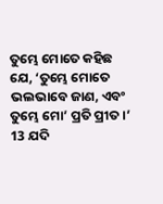ତୁମ୍ଭେ ମୋତେ କହିଛ ଯେ, ‘ତୁମ୍ଭେ ମୋତେ ଭଲଭାବେ ଜାଣ, ଏବଂ ତୁମ୍ଭେ ମୋ’ ପ୍ରତି ପ୍ରୀତ।’ 13 ଯଦି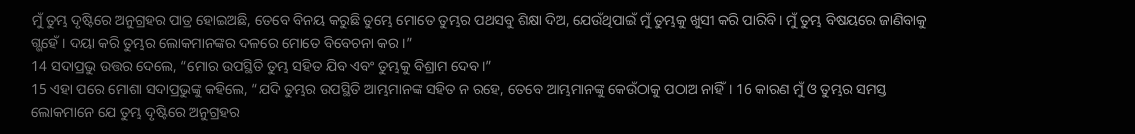ମୁଁ ତୁମ୍ଭ ଦୃଷ୍ଟିରେ ଅନୁଗ୍ରହର ପାତ୍ର ହୋଇଅଛି, ତେବେ ବିନୟ କରୁଛି ତୁମ୍ଭେ ମୋତେ ତୁମ୍ଭର ପଥସବୁ ଶିକ୍ଷା ଦିଅ, ଯେଉଁଥିପାଇଁ ମୁଁ ତୁମ୍ଭକୁ ଖୁସୀ କରି ପାରିବି। ମୁଁ ତୁମ୍ଭ ବିଷୟରେ ଜାଣିବାକୁ ଗ୍ଭହେଁ। ଦୟା କରି ତୁମ୍ଭର ଲୋକମାନଙ୍କର ଦଳରେ ମୋତେ ବିବେଚନା କର।”
14 ସଦାପ୍ରଭୁ ଉତ୍ତର ଦେଲେ, “ମୋର ଉପସ୍ଥିତି ତୁମ୍ଭ ସହିତ ଯିବ ଏବଂ ତୁମ୍ଭକୁ ବିଶ୍ରାମ ଦେବ।”
15 ଏହା ପରେ ମୋଶା ସଦାପ୍ରଭୁଙ୍କୁ କହିଲେ, “ଯଦି ତୁମ୍ଭର ଉପସ୍ଥିତି ଆମ୍ଭମାନଙ୍କ ସହିତ ନ ରହେ, ତେବେ ଆମ୍ଭମାନଙ୍କୁ କେଉଁଠାକୁ ପଠାଅ ନାହିଁ। 16 କାରଣ ମୁଁ ଓ ତୁମ୍ଭର ସମସ୍ତ ଲୋକମାନେ ଯେ ତୁମ୍ଭ ଦୃଷ୍ଟିରେ ଅନୁଗ୍ରହର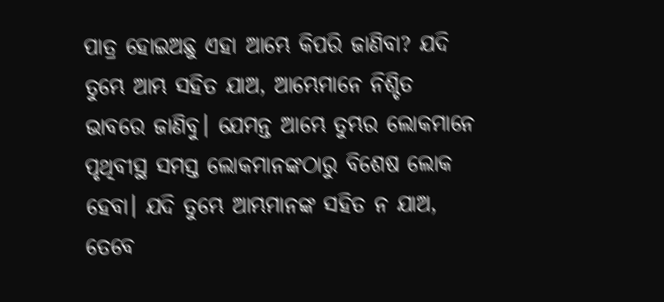ପାତ୍ର ହୋଇଅଛୁ ଏହା ଆମ୍ଭେ କିପରି ଜାଣିବା? ଯଦି ତୁମ୍ଭେ ଆମ୍ଭ ସହିତ ଯାଅ, ଆମ୍ଭେମାନେ ନିଶ୍ଚିତ ଭାବରେ ଜାଣିବୁ। ଯେମନ୍ତ ଆମ୍ଭେ ତୁମ୍ଭର ଲୋକମାନେ ପୃଥିବୀସ୍ଥ ସମସ୍ତ ଲୋକମାନଙ୍କଠାରୁ ବିଶେଷ ଲୋକ ହେବା। ଯଦି ତୁମ୍ଭେ ଆମ୍ଭମାନଙ୍କ ସହିତ ନ ଯାଅ, ତେବେ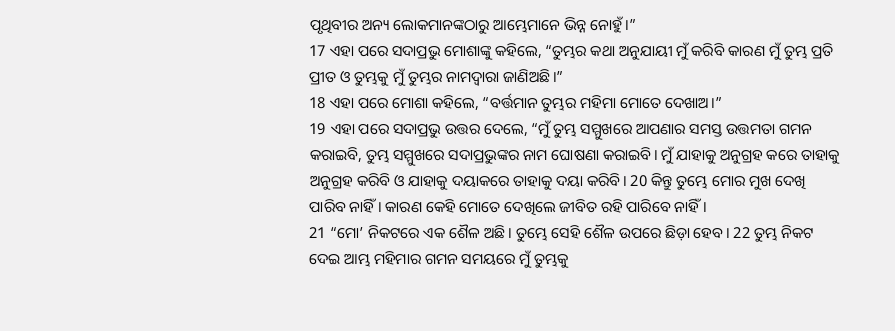ପୃଥିବୀର ଅନ୍ୟ ଲୋକମାନଙ୍କଠାରୁ ଆମ୍ଭେମାନେ ଭିନ୍ନ ନୋହୁଁ।”
17 ଏହା ପରେ ସଦାପ୍ରଭୁ ମୋଶାଙ୍କୁ କହିଲେ, “ତୁମ୍ଭର କଥା ଅନୁଯାୟୀ ମୁଁ କରିବି କାରଣ ମୁଁ ତୁମ୍ଭ ପ୍ରତି ପ୍ରୀତ ଓ ତୁମ୍ଭକୁ ମୁଁ ତୁମ୍ଭର ନାମଦ୍ୱାରା ଜାଣିଅଛି।”
18 ଏହା ପରେ ମୋଶା କହିଲେ, “ବର୍ତ୍ତମାନ ତୁମ୍ଭର ମହିମା ମୋତେ ଦେଖାଅ।”
19 ଏହା ପରେ ସଦାପ୍ରଭୁ ଉତ୍ତର ଦେଲେ, “ମୁଁ ତୁମ୍ଭ ସମ୍ମୁଖରେ ଆପଣାର ସମସ୍ତ ଉତ୍ତମତା ଗମନ କରାଇବି, ତୁମ୍ଭ ସମ୍ମୁଖରେ ସଦାପ୍ରଭୁଙ୍କର ନାମ ଘୋଷଣା କରାଇବି। ମୁଁ ଯାହାକୁ ଅନୁଗ୍ରହ କରେ ତାହାକୁ ଅନୁଗ୍ରହ କରିବି ଓ ଯାହାକୁ ଦୟାକରେ ତାହାକୁ ଦୟା କରିବି। 20 କିନ୍ତୁ ତୁମ୍ଭେ ମୋର ମୁଖ ଦେଖି ପାରିବ ନାହିଁ। କାରଣ କେହି ମୋତେ ଦେଖିଲେ ଜୀବିତ ରହି ପାରିବେ ନାହିଁ।
21 “ମୋ’ ନିକଟରେ ଏକ ଶୈଳ ଅଛି। ତୁମ୍ଭେ ସେହି ଶୈଳ ଉପରେ ଛିଡ଼ା ହେବ। 22 ତୁମ୍ଭ ନିକଟ ଦେଇ ଆମ୍ଭ ମହିମାର ଗମନ ସମୟରେ ମୁଁ ତୁମ୍ଭକୁ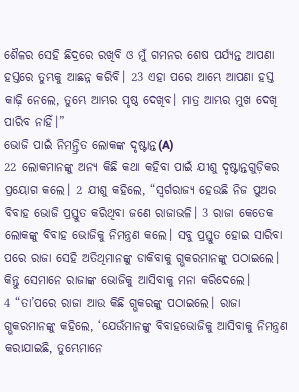ଶୈଳର ସେହି ଛିଦ୍ରରେ ରଖିବି ଓ ମୁଁ ଗମନର ଶେଷ ପର୍ଯ୍ୟନ୍ତ ଆପଣା ହସ୍ତରେ ତୁମ୍ଭକୁ ଆଛନ୍ନ କରିବି। 23 ଏହା ପରେ ଆମ୍ଭେ ଆପଣା ହସ୍ତ କାଢ଼ି ନେଲେ, ତୁମ୍ଭେ ଆମ୍ଭର ପୃଷ୍ଠ ଦେଖିବ। ମାତ୍ର ଆମ୍ଭର ମୁଖ ଦେଖି ପାରିବ ନାହିଁ।”
ଭୋଜି ପାଇଁ ନିମନ୍ତ୍ରିତ ଲୋକଙ୍କ ଦୃଷ୍ଟାନ୍ତ(A)
22 ଲୋକମାନଙ୍କୁ ଅନ୍ୟ କିଛି କଥା କହିବା ପାଇଁ ଯୀଶୁ ଦୃଷ୍ଟାନ୍ତଗୁଡ଼ିକର ପ୍ରୟୋଗ କଲେ। 2 ଯୀଶୁ କହିଲେ, “ସ୍ୱର୍ଗରାଜ୍ୟ ହେଉଛି ନିଜ ପୁଅର ବିବାହ ଭୋଜି ପ୍ରସ୍ତୁତ କରିଥିବା ଜଣେ ରାଜାଭଳି। 3 ରାଜା କେତେକ ଲୋକଙ୍କୁ ବିବାହ ଭୋଜିକୁ ନିମନ୍ତ୍ରଣ କଲେ। ସବୁ ପ୍ରସ୍ତୁତ ହୋଇ ସାରିବା ପରେ ରାଜା ସେହି ଅତିଥିମାନଙ୍କୁ ଡାକିବାକୁ ଗ୍ଭକରମାନଙ୍କୁ ପଠାଇଲେ। କିନ୍ତୁ ସେମାନେ ରାଜାଙ୍କ ଭୋଜିକୁ ଆସିବାକୁ ମନା କରିଦେଲେ।
4 “ତା’ପରେ ରାଜା ଆଉ କିଛି ଗ୍ଭକରଙ୍କୁ ପଠାଇଲେ। ରାଜା ଗ୍ଭକରମାନଙ୍କୁ କହିଲେ, ‘ଯେଉଁମାନଙ୍କୁ ବିବାହଭୋଜିକୁ ଆସିବାକୁ ନିମନ୍ତ୍ରଣ କରାଯାଇଛି, ତୁମ୍ଭେମାନେ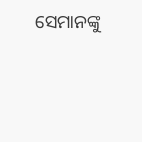ସେମାନଙ୍କୁ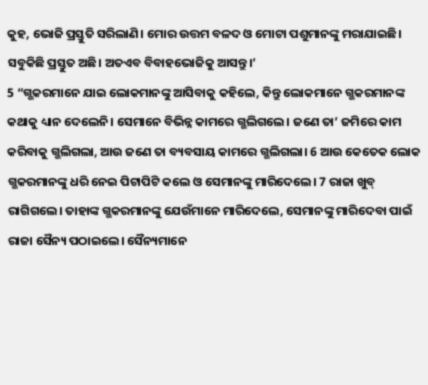କୁହ, ଭୋଜି ପ୍ରସ୍ତୁତି ସରିଲାଣି। ମୋର ଉତ୍ତମ ବଳଦ ଓ ମୋଟା ପଶୁମାନଙ୍କୁ ମରାଯାଇଛି। ସବୁକିଛି ପ୍ରସ୍ତୁତ ଅଛି। ଅତଏବ ବିବାହଭୋଜିକୁ ଆସନ୍ତୁ।’
5 “ଗ୍ଭକରମାନେ ଯାଇ ଲୋକମାନଙ୍କୁ ଆସିବାକୁ କହିଲେ, କିନ୍ତୁ ଲୋକମାନେ ଗ୍ଭକରମାନଙ୍କ କଥାକୁ ଧ୍ୟାନ ଦେଲେନି। ସେମାନେ ବିଭିନ୍ନ କାମରେ ଗ୍ଭଲିଗଲେ। ଜଣେ ତା’ ଜମିରେ କାମ କରିବାକୁ ଗ୍ଭଲିଗଲା, ଆଉ ଜଣେ ତା ବ୍ୟବସାୟ କାମରେ ଗ୍ଭଲିଗଲା। 6 ଆଉ କେତେକ ଲୋକ ଗ୍ଭକରମାନଙ୍କୁ ଧରି ନେଇ ପିଟାପିଟି କଲେ ଓ ସେମାନଙ୍କୁ ମାରିଦେଲେ। 7 ରାଜା ଖୁବ୍ ରାଗିଗଲେ। ତାହାଙ୍କ ଗ୍ଭକରମାନଙ୍କୁ ଯେଉଁମାନେ ମାରିଦେଲେ, ସେମାନଙ୍କୁ ମାରିଦେବା ପାଇଁ ରାଜା ସୈନ୍ୟ ପଠାଇଲେ। ସୈନ୍ୟମାନେ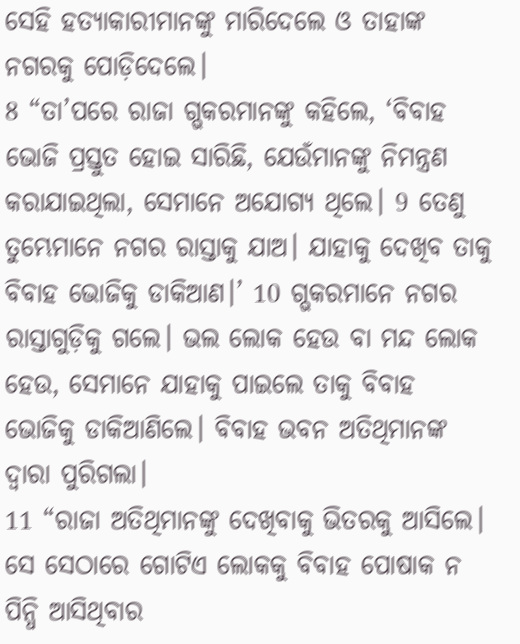ସେହି ହତ୍ୟାକାରୀମାନଙ୍କୁ ମାରିଦେଲେ ଓ ତାହାଙ୍କ ନଗରକୁ ପୋଡ଼ିଦେଲେ।
8 “ତା’ପରେ ରାଜା ଗ୍ଭକରମାନଙ୍କୁ କହିଲେ, ‘ବିବାହ ଭୋଜି ପ୍ରସ୍ତୁତ ହୋଇ ସାରିଛି, ଯେଉଁମାନଙ୍କୁ ନିମନ୍ତ୍ରଣ କରାଯାଇଥିଲା, ସେମାନେ ଅଯୋଗ୍ୟ ଥିଲେ। 9 ତେଣୁ ତୁମ୍ଭେମାନେ ନଗର ରାସ୍ତାକୁ ଯାଅ। ଯାହାକୁ ଦେଖିବ ତାକୁ ବିବାହ ଭୋଜିକୁ ଡାକିଆଣ।’ 10 ଗ୍ଭକରମାନେ ନଗର ରାସ୍ତାଗୁଡ଼ିକୁ ଗଲେ। ଭଲ ଲୋକ ହେଉ ବା ମନ୍ଦ ଲୋକ ହେଉ, ସେମାନେ ଯାହାକୁ ପାଇଲେ ତାକୁ ବିବାହ ଭୋଜିକୁ ଡାକିଆଣିଲେ। ବିବାହ ଭବନ ଅତିଥିମାନଙ୍କ ଦ୍ୱାରା ପୁରିଗଲା।
11 “ରାଜା ଅତିଥିମାନଙ୍କୁ ଦେଖିବାକୁ ଭିତରକୁ ଆସିଲେ। ସେ ସେଠାରେ ଗୋଟିଏ ଲୋକକୁ ବିବାହ ପୋଷାକ ନ ପିନ୍ଧି ଆସିଥିବାର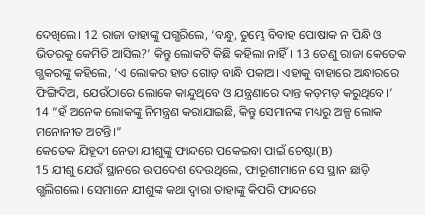ଦେଖିଲେ। 12 ରାଜା ତାହାଙ୍କୁ ପଗ୍ଭରିଲେ, ‘ବନ୍ଧୁ, ତୁମ୍ଭେ ବିବାହ ପୋଷାକ ନ ପିନ୍ଧି ଓ ଭିତରକୁ କେମିତି ଆସିଲ?’ କିନ୍ତୁ ଲୋକଟି କିଛି କହିଲା ନାହିଁ। 13 ତେଣୁ ରାଜା କେତେକ ଗ୍ଭକରଙ୍କୁ କହିଲେ, ‘ଏ ଲୋକର ହାତ ଗୋଡ଼ ବାନ୍ଧି ପକାଅ। ଏହାକୁ ବାହାରେ ଅନ୍ଧାରରେ ଫିଙ୍ଗିଦିଅ, ଯେଉଁଠାରେ ଲୋକେ କାନ୍ଦୁଥିବେ ଓ ଯନ୍ତ୍ରଣାରେ ଦାନ୍ତ କଡ଼ମଡ଼ କରୁଥିବେ।’
14 “ହଁ ଅନେକ ଲୋକଙ୍କୁ ନିମନ୍ତ୍ରଣ କରାଯାଇଛି, କିନ୍ତୁ ସେମାନଙ୍କ ମଧ୍ୟରୁ ଅଳ୍ପ ଲୋକ ମନୋନୀତ ଅଟନ୍ତି।”
କେତେକ ଯିହୂଦୀ ନେତା ଯୀଶୁଙ୍କୁ ଫାନ୍ଦରେ ପକେଇବା ପାଇଁ ଚେଷ୍ଟା(B)
15 ଯୀଶୁ ଯେଉଁ ସ୍ଥାନରେ ଉପଦେଶ ଦେଉଥିଲେ, ଫାରୂଶୀମାନେ ସେ ସ୍ଥାନ ଛାଡ଼ି ଗ୍ଭଲିଗଲେ। ସେମାନେ ଯୀଶୁଙ୍କ କଥା ଦ୍ୱାରା ତାହାଙ୍କୁ କିପରି ଫାନ୍ଦରେ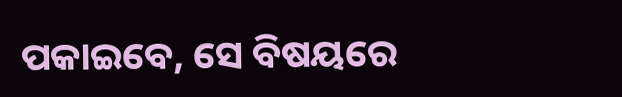ପକାଇବେ, ସେ ବିଷୟରେ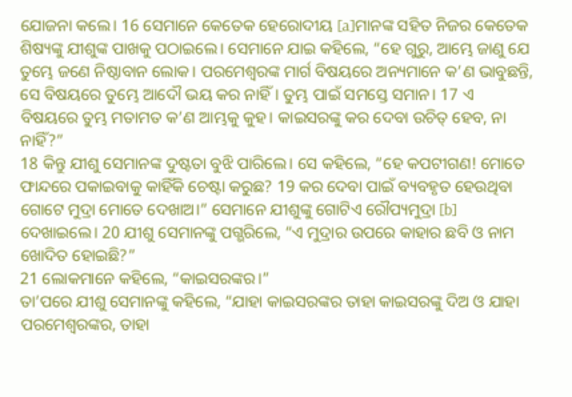ଯୋଜନା କଲେ। 16 ସେମାନେ କେତେକ ହେରୋଦୀୟ [a]ମାନଙ୍କ ସହିତ ନିଜର କେତେକ ଶିଷ୍ୟଙ୍କୁ ଯୀଶୁଙ୍କ ପାଖକୁ ପଠାଇଲେ। ସେମାନେ ଯାଇ କହିଲେ, “ହେ ଗୁରୁ, ଆମ୍ଭେ ଜାଣୁ ଯେ ତୁମ୍ଭେ ଜଣେ ନିଷ୍ଠାବାନ ଲୋକ। ପରମେଶ୍ୱରଙ୍କ ମାର୍ଗ ବିଷୟରେ ଅନ୍ୟମାନେ କ’ଣ ଭାବୁଛନ୍ତି, ସେ ବିଷୟରେ ତୁମ୍ଭେ ଆଦୌ ଭୟ କର ନାହିଁ। ତୁମ୍ଭ ପାଇଁ ସମସ୍ତେ ସମାନ। 17 ଏ ବିଷୟରେ ତୁମ୍ଭ ମତାମତ କ’ଣ ଆମ୍ଭକୁ କୁହ। କାଇସରଙ୍କୁ କର ଦେବା ଉଚିତ୍ ହେବ, ନା ନାହିଁ?”
18 କିନ୍ତୁ ଯୀଶୁ ସେମାନଙ୍କ ଦୁଷ୍ଟତା ବୁଝି ପାରିଲେ। ସେ କହିଲେ, “ହେ କପଟୀଗଣ! ମୋତେ ଫାନ୍ଦରେ ପକାଇବାକୁ କାହିଁକି ଚେଷ୍ଟା କରୁଛ? 19 କର ଦେବା ପାଇଁ ବ୍ୟବହୃତ ହେଉଥିବା ଗୋଟେ ମୁଦ୍ରା ମୋତେ ଦେଖାଅ।” ସେମାନେ ଯୀଶୁଙ୍କୁ ଗୋଟିଏ ରୌପ୍ୟମୁଦ୍ରା [b] ଦେଖାଇଲେ। 20 ଯୀଶୁ ସେମାନଙ୍କୁ ପଗ୍ଭରିଲେ, “ଏ ମୁଦ୍ରାର ଉପରେ କାହାର ଛବି ଓ ନାମ ଖୋଦିତ ହୋଇଛି?”
21 ଲୋକମାନେ କହିଲେ, “କାଇସରଙ୍କର।”
ତା’ପରେ ଯୀଶୁ ସେମାନଙ୍କୁ କହିଲେ, “ଯାହା କାଇସରଙ୍କର ତାହା କାଇସରଙ୍କୁ ଦିଅ ଓ ଯାହା ପରମେଶ୍ୱରଙ୍କର, ତାହା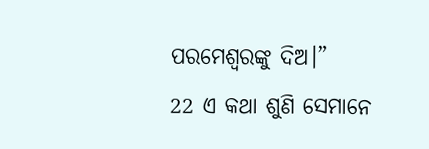ପରମେଶ୍ୱରଙ୍କୁ ଦିଅ।”
22 ଏ କଥା ଶୁଣି ସେମାନେ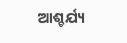ଆଶ୍ଚର୍ଯ୍ୟ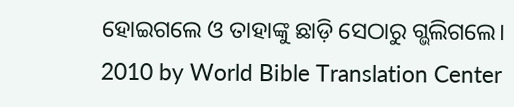ହୋଇଗଲେ ଓ ତାହାଙ୍କୁ ଛାଡ଼ି ସେଠାରୁ ଗ୍ଭଲିଗଲେ।
2010 by World Bible Translation Center